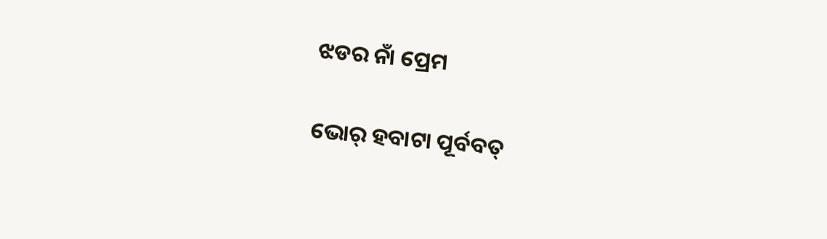ଝଡର ନାଁ ପ୍ରେମ

ଭୋର୍ ହବାଟା ପୂର୍ବବତ୍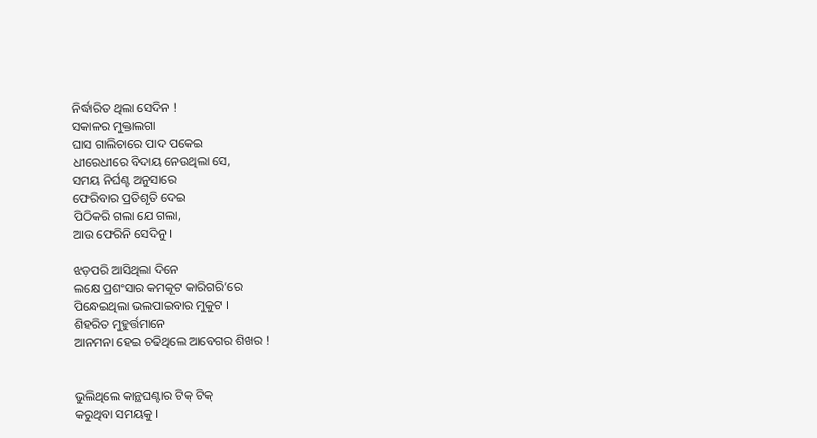ନିର୍ଦ୍ଧାରିତ ଥିଲା ସେଦିନ !
ସକାଳର ମୁକ୍ତାଲଗା
ଘାସ ଗାଲିଚାରେ ପାଦ ପକେଇ
ଧୀରେଧୀରେ ବିଦାୟ ନେଉଥିଲା ସେ,
ସମୟ ନିର୍ଘଣ୍ଟ ଅନୁସାରେ
ଫେରିବାର ପ୍ରତିଶୃତି ଦେଇ
ପିଠିକରି ଗଲା ଯେ ଗଲା,
ଆଉ ଫେରିନି ସେଦିନୁ ।

ଝଡ଼ପରି ଆସିଥିଲା ଦିନେ
ଲକ୍ଷେ ପ୍ରଶଂସାର କମକୂଟ କାରିଗରି’ରେ
ପିନ୍ଧେଇଥିଲା ଭଲପାଇବାର ମୁକୁଟ ।
ଶିହରିତ ମୁହୁର୍ତ୍ତମାନେ
ଆନମନା ହେଇ ଚଢିଥିଲେ ଆବେଗର ଶିଖର !


ଭୁଲିଥିଲେ କାନ୍ଥଘଣ୍ଟାର ଟିକ୍ ଟିକ୍
କରୁଥିବା ସମୟକୁ ।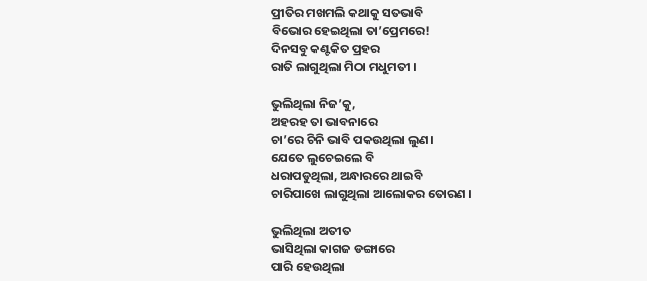ପ୍ରୀତିର ମଖମଲି କଥାକୁ ସତଭାବି
ବିଭୋର ହେଇଥିଲା ତା’ପ୍ରେମରେ!
ଦିନସବୁ କଣ୍ଟକିତ ପ୍ରହର
ରାତି ଲାଗୁଥିଲା ମିଠା ମଧୁମତୀ ।

ଭୁଲିଥିଲା ନିଜ’କୁ,
ଅହରହ ତା ଭାବନାରେ
ଚା’ରେ ଚିନି ଭାବି ପକଉଥିଲା ଲୁଣ।
ଯେତେ ଲୁଚେଇଲେ ବି
ଧରାପଡୁଥିଲା, ଅନ୍ଧାରରେ ଥାଇବି
ଚାରିପାଖେ ଲାଗୁଥିଲା ଆଲୋକର ତୋରଣ ।

ଭୁଲିଥିଲା ଅତୀତ
ଭାସିଥିଲା କାଗଜ ଡଙ୍ଗାରେ
ପାରି ହେଉଥିଲା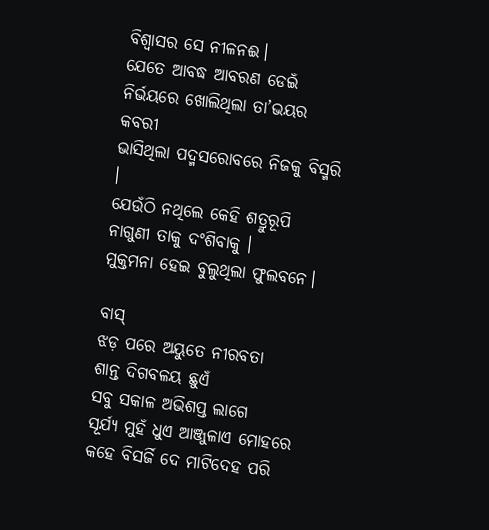ବିଶ୍ୱାସର ସେ ନୀଳନଈ।
ଯେତେ ଆବଦ୍ଧ ଆବରଣ ଡେଇଁ
ନିର୍ଭୟରେ ଖୋଲିଥିଲା ତା’ଭୟର କବରୀ
ଭାସିଥିଲା ପଦ୍ମସରୋବରେ ନିଜକୁ ବିସ୍ମରି ।
ଯେଉଁଠି ନଥିଲେ କେହି ଶତ୍ରୁରୂପି ନାଗୁଣୀ ତାକୁ ଦଂଶିବାକୁ ।
ମୁକ୍ତମନା ହେଇ ବୁଲୁଥିଲା ଫୁଲବନେ।

ବାସ୍
ଝଡ଼ ପରେ ଅୟୁତେ ନୀରବତା
ଶାନ୍ତ ଦିଗବଳୟ ଛୁଏଁ
ସବୁ ସକାଳ ଅଭିଶପ୍ତ ଲାଗେ
ସୂର୍ଯ୍ୟ ମୁହଁ ଧୁଏ ଆଞ୍ଜୁଳାଏ ମୋହରେ
କହେ ବିସର୍ଜି ଦେ ମାଟିଦେହ ପରି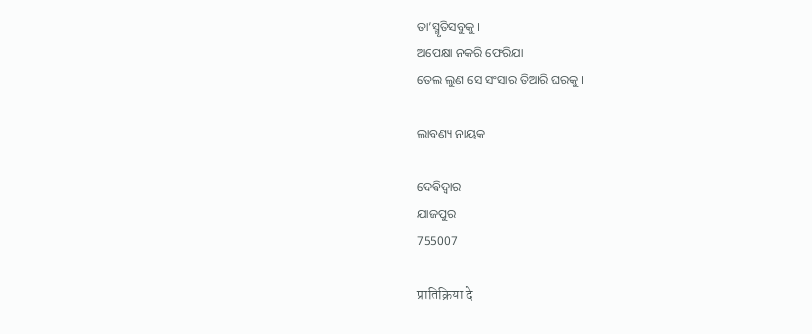ତା’ସ୍ମୃତିସବୁକୁ ।
ଅପେକ୍ଷା ନକରି ଫେରିଯା
ତେଲ ଲୁଣ ସେ ସଂସାର ତିଆରି ଘରକୁ ।

ଲାବଣ୍ୟ ନାୟକ

ଦେଵିଦ୍ୱାର
ଯାଜପୁର
755007

प्रातिक्रिया दे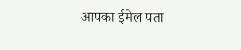आपका ईमेल पता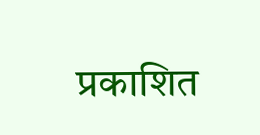प्रकाशित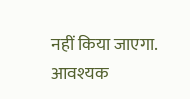नहीं किया जाएगा. आवश्यक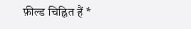फ़ील्ड चिह्नित हैं *